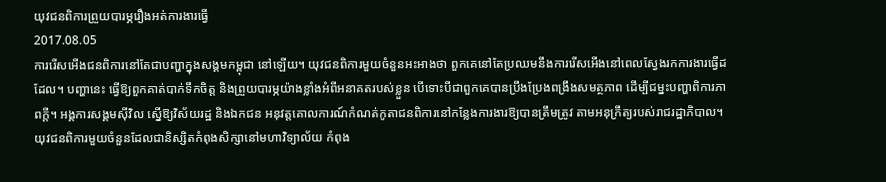យុវជនពិការព្រួយបារម្ភរឿងអត់ការងារធ្វើ
2017.08.05
ការរើសអើងជនពិការនៅតែជាបញ្ហាក្នុងសង្គមកម្ពុជា នៅឡើយ។ យុវជនពិការមួយចំនួនអះអាងថា ពួកគេនៅតែប្រឈមនឹងការរើសអើងនៅពេលស្វែងរកការងារធ្វើដដែល។ បញ្ហានេះ ធ្វើឱ្យពួកគាត់បាក់ទឹកចិត្ត និងព្រួយបារម្ភយ៉ាងខ្លាំងអំពីអនាគតរបស់ខ្លួន បើទោះបីជាពួកគេបានប្រឹងប្រែងពង្រឹងសមត្ថភាព ដើម្បីជម្នះបញ្ហាពិការភាពក្តី។ អង្គការសង្គមស៊ីវិល ស្នើឱ្យវិស័យរដ្ឋ និងឯកជន អនុវត្តគោលការណ៍កំណត់កូតាជនពិការនៅកន្លែងការងារឱ្យបានត្រឹមត្រូវ តាមអនុក្រឹត្យរបស់រាជរដ្ឋាភិបាល។
យុវជនពិការមួយចំនួនដែលជានិស្សិតកំពុងសិក្សានៅមហាវិទ្យាល័យ កំពុង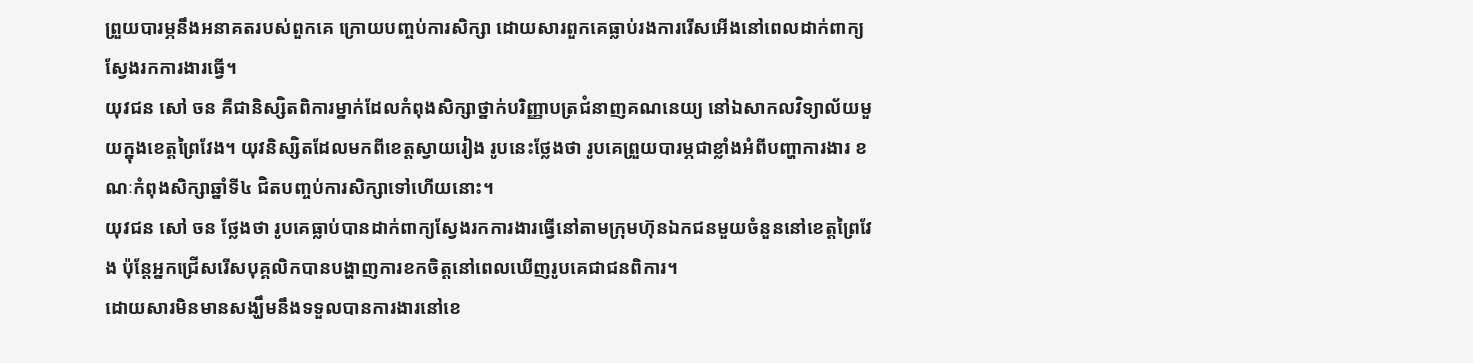ព្រួយបារម្ភនឹងអនាគតរបស់ពួកគេ ក្រោយបញ្ចប់ការសិក្សា ដោយសារពួកគេធ្លាប់រងការរើសអើងនៅពេលដាក់ពាក្យស្វែងរកការងារធ្វើ។
យុវជន សៅ ចន គឺជានិស្សិតពិការម្នាក់ដែលកំពុងសិក្សាថ្នាក់បរិញ្ញាបត្រជំនាញគណនេយ្យ នៅឯសាកលវិទ្យាល័យមួយក្នុងខេត្តព្រៃវែង។ យុវនិស្សិតដែលមកពីខេត្តស្វាយរៀង រូបនេះថ្លែងថា រូបគេព្រួយបារម្ភជាខ្លាំងអំពីបញ្ហាការងារ ខណៈកំពុងសិក្សាឆ្នាំទី៤ ជិតបញ្ចប់ការសិក្សាទៅហើយនោះ។
យុវជន សៅ ចន ថ្លែងថា រូបគេធ្លាប់បានដាក់ពាក្យស្វែងរកការងារធ្វើនៅតាមក្រុមហ៊ុនឯកជនមួយចំនួននៅខេត្តព្រៃវែង ប៉ុន្តែអ្នកជ្រើសរើសបុគ្គលិកបានបង្ហាញការខកចិត្តនៅពេលឃើញរូបគេជាជនពិការ។
ដោយសារមិនមានសង្ឃឹមនឹងទទួលបានការងារនៅខេ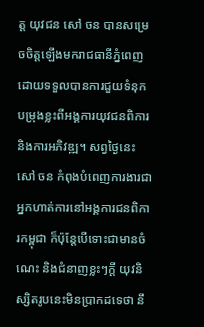ត្ត យុវជន សៅ ចន បានសម្រេចចិត្តឡើងមករាជធានីភ្នំពេញ ដោយទទួលបានការជួយទំនុកបម្រុងខ្លះពីអង្គការយុវជនពិការ និងការអភិវឌ្ឍ។ សព្វថ្ងៃនេះ សៅ ចន កំពុងបំពេញការងារជាអ្នកហាត់ការនៅអង្គការជនពិការកម្ពុជា ក៏ប៉ុន្តែបើទោះជាមានចំណេះ និងជំនាញខ្លះៗក្តី យុវនិស្សិតរូបនេះមិនប្រាកដទេថា នឹ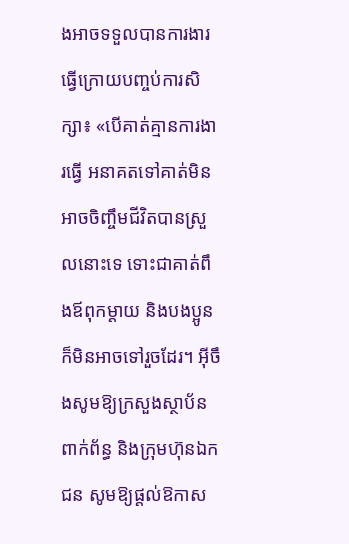ងអាចទទួលបានការងារធ្វើក្រោយបញ្ចប់ការសិក្សា៖ «បើគាត់គ្មានការងារធ្វើ អនាគតទៅគាត់មិនអាចចិញ្ចឹមជីវិតបានស្រួលនោះទេ ទោះជាគាត់ពឹងឪពុកម្ដាយ និងបងប្អូនក៏មិនអាចទៅរួចដែរ។ អ៊ីចឹងសូមឱ្យក្រសួងស្ថាប័នពាក់ព័ន្ធ និងក្រុមហ៊ុនឯកជន សូមឱ្យផ្ដល់ឱកាស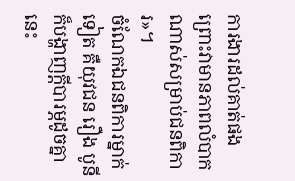ការងារដល់គាត់ផង ព្រោះវាមានភាពលំបាកណាស់សម្រាប់ជនពិការ»។
ចំណែកឯជនពិការម្នាក់ទៀត គឺយុវជន រឿង បូនី ក៏បង្ហាញក្តីបារម្ភដូចគ្នានេះ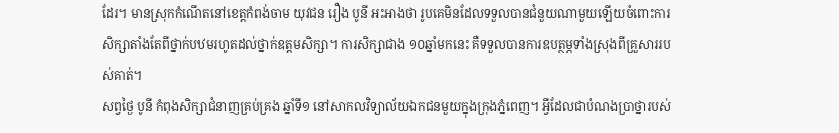ដែរ។ មានស្រុកកំណើតនៅខេត្តកំពង់ចាម យុវជន រឿង បូនី អះអាងថា រូបគេមិនដែលទទួលបានជំនួយណាមួយឡើយចំពោះការសិក្សាតាំងតែពីថ្នាក់បឋមរហូតដល់ថ្នាក់ឧត្ដមសិក្សា។ ការសិក្សាជាង ១០ឆ្នាំមកនេះ គឺទទួលបានការឧបត្ថម្ភទាំងស្រុងពីគ្រួសាររបស់គាត់។
សព្វថ្ងៃ បូនី កំពុងសិក្សាជំនាញគ្រប់គ្រង ឆ្នាំទី១ នៅសាកលវិទ្យាល័យឯកជនមួយក្នុងក្រុងភ្នំពេញ។ អ្វីដែលជាបំណងប្រាថ្នារបស់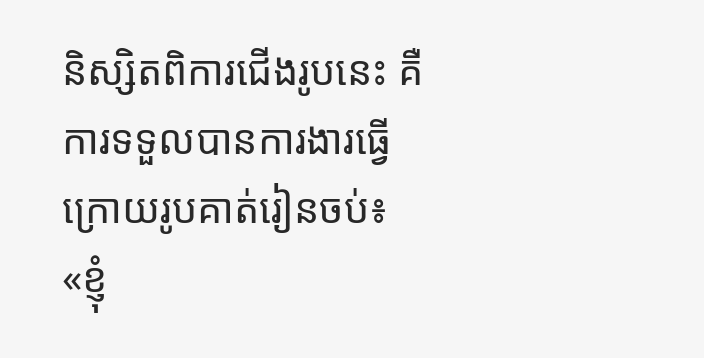និស្សិតពិការជើងរូបនេះ គឺការទទួលបានការងារធ្វើ ក្រោយរូបគាត់រៀនចប់៖ «ខ្ញុំ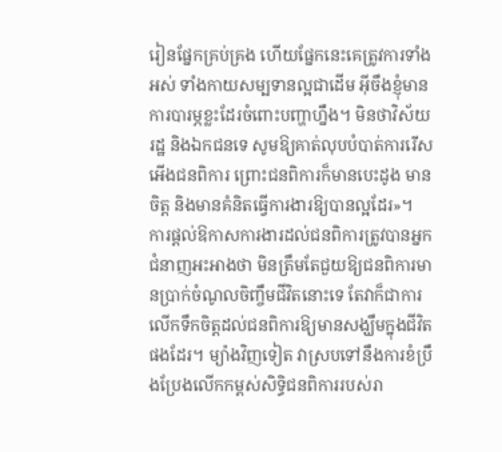រៀនផ្នែកគ្រប់គ្រង ហើយផ្នែកនេះគេត្រូវការទាំងអស់ ទាំងកាយសម្បទានល្អជាដើម អ៊ីចឹងខ្ញុំមានការបារម្ភខ្លះដែរចំពោះបញ្ហាហ្នឹង។ មិនថាវិស័យរដ្ឋ និងឯកជនទេ សូមឱ្យគាត់លុបបំបាត់ការរើសអើងជនពិការ ព្រោះជនពិការក៏មានបេះដូង មានចិត្ត និងមានគំនិតធ្វើការងារឱ្យបានល្អដែរ»។
ការផ្ដល់ឱកាសការងារដល់ជនពិការត្រូវបានអ្នកជំនាញអះអាងថា មិនត្រឹមតែជួយឱ្យជនពិការមានប្រាក់ចំណូលចិញ្ចឹមជីវិតនោះទេ តែវាក៏ជាការលើកទឹកចិត្តដល់ជនពិការឱ្យមានសង្ឃឹមក្នុងជីវិតផងដែរ។ ម្យ៉ាងវិញទៀត វាស្របទៅនឹងការខំប្រឹងប្រែងលើកកម្ពស់សិទ្ធិជនពិការរបស់រា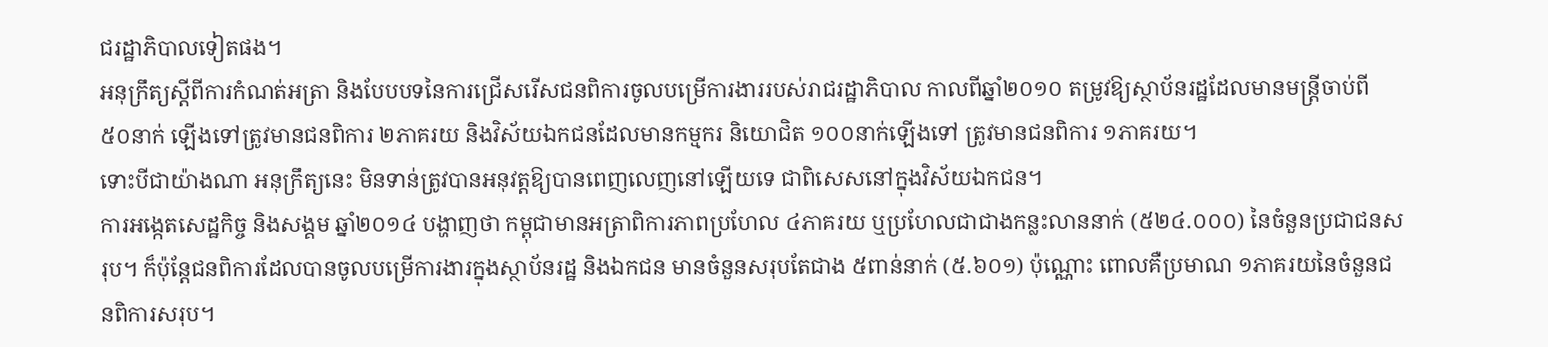ជរដ្ឋាភិបាលទៀតផង។
អនុក្រឹត្យស្ដីពីការកំណត់អត្រា និងបែបបទនៃការជ្រើសរើសជនពិការចូលបម្រើការងាររបស់រាជរដ្ឋាភិបាល កាលពីឆ្នាំ២០១០ តម្រូវឱ្យស្ថាប័នរដ្ឋដែលមានមន្ត្រីចាប់ពី ៥០នាក់ ឡើងទៅត្រូវមានជនពិការ ២ភាគរយ និងវិស័យឯកជនដែលមានកម្មករ និយោជិត ១០០នាក់ឡើងទៅ ត្រូវមានជនពិការ ១ភាគរយ។
ទោះបីជាយ៉ាងណា អនុក្រឹត្យនេះ មិនទាន់ត្រូវបានអនុវត្តឱ្យបានពេញលេញនៅឡើយទេ ជាពិសេសនៅក្នុងវិស័យឯកជន។
ការអង្កេតសេដ្ឋកិច្ច និងសង្គម ឆ្នាំ២០១៤ បង្ហាញថា កម្ពុជាមានអត្រាពិការភាពប្រហែល ៤ភាគរយ ឬប្រហែលជាជាងកន្លះលាននាក់ (៥២៤.០០០) នៃចំនួនប្រជាជនសរុប។ ក៏ប៉ុន្តែជនពិការដែលបានចូលបម្រើការងារក្នុងស្ថាប័នរដ្ឋ និងឯកជន មានចំនួនសរុបតែជាង ៥ពាន់នាក់ (៥.៦០១) ប៉ុណ្ណោះ ពោលគឺប្រមាណ ១ភាគរយនៃចំនួនជនពិការសរុប។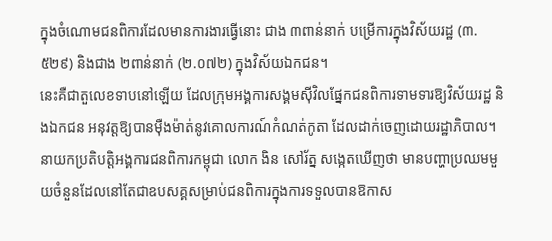ក្នុងចំណោមជនពិការដែលមានការងារធ្វើនោះ ជាង ៣ពាន់នាក់ បម្រើការក្នុងវិស័យរដ្ឋ (៣.៥២៩) និងជាង ២ពាន់នាក់ (២.០៧២) ក្នុងវិស័យឯកជន។
នេះគឺជាតួលេខទាបនៅឡើយ ដែលក្រុមអង្គការសង្គមស៊ីវិលផ្នែកជនពិការទាមទារឱ្យវិស័យរដ្ឋ និងឯកជន អនុវត្តឱ្យបានម៉ឺងម៉ាត់នូវគោលការណ៍កំណត់កូតា ដែលដាក់ចេញដោយរដ្ឋាភិបាល។
នាយកប្រតិបត្តិអង្គការជនពិការកម្ពុជា លោក ងិន សៅរ័ត្ន សង្កេតឃើញថា មានបញ្ហាប្រឈមមួយចំនួនដែលនៅតែជាឧបសគ្គសម្រាប់ជនពិការក្នុងការទទួលបានឱកាស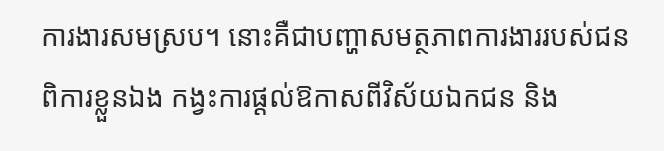ការងារសមស្រប។ នោះគឺជាបញ្ហាសមត្ថភាពការងាររបស់ជនពិការខ្លួនឯង កង្វះការផ្ដល់ឱកាសពីវិស័យឯកជន និង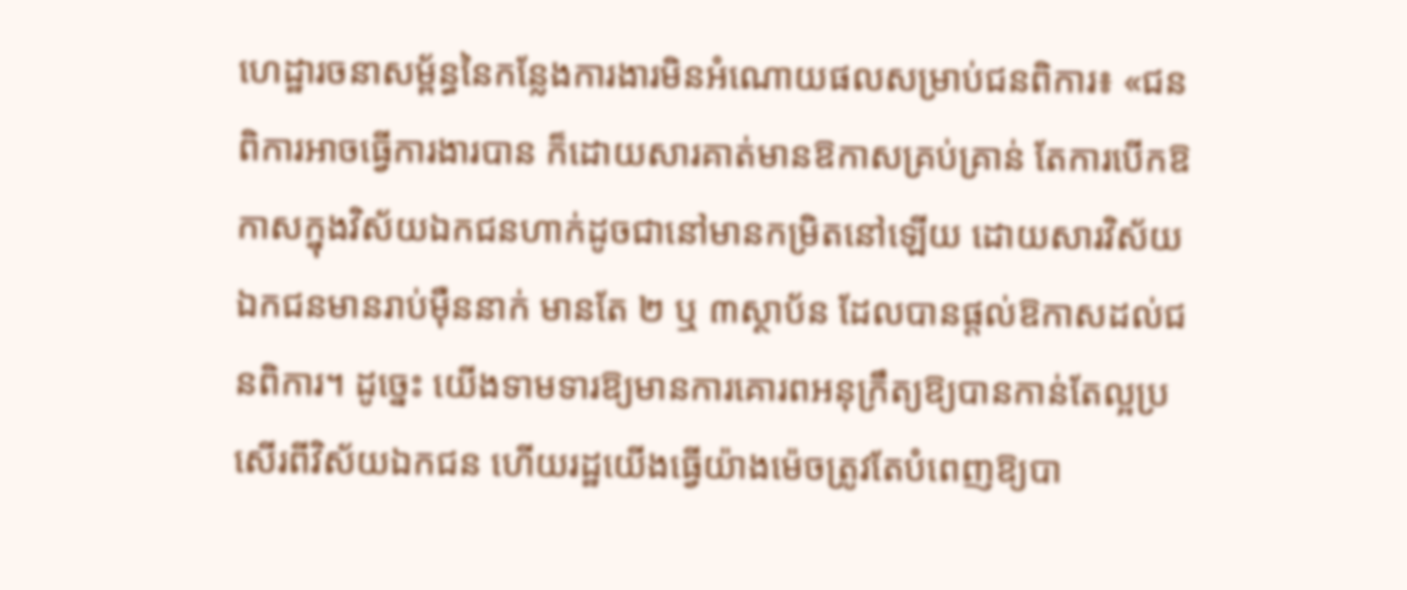ហេដ្ឋារចនាសម្ព័ន្ធនៃកន្លែងការងារមិនអំណោយផលសម្រាប់ជនពិការ៖ «ជនពិការអាចធ្វើការងារបាន ក៏ដោយសារគាត់មានឱកាសគ្រប់គ្រាន់ តែការបើកឱកាសក្នុងវិស័យឯកជនហាក់ដូចជានៅមានកម្រិតនៅឡើយ ដោយសារវិស័យឯកជនមានរាប់ម៉ឺននាក់ មានតែ ២ ឬ ៣ស្ថាប័ន ដែលបានផ្តល់ឱកាសដល់ជនពិការ។ ដូច្នេះ យើងទាមទារឱ្យមានការគោរពអនុក្រឹត្យឱ្យបានកាន់តែល្អប្រសើរពីវិស័យឯកជន ហើយរដ្ឋយើងធ្វើយ៉ាងម៉េចត្រូវតែបំពេញឱ្យបា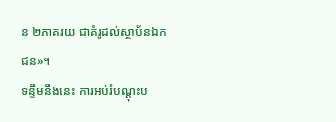ន ២ភាគរយ ជាគំរូដល់ស្ថាប័នឯកជន»។
ទន្ទឹមនឹងនេះ ការអប់រំបណ្ដុះប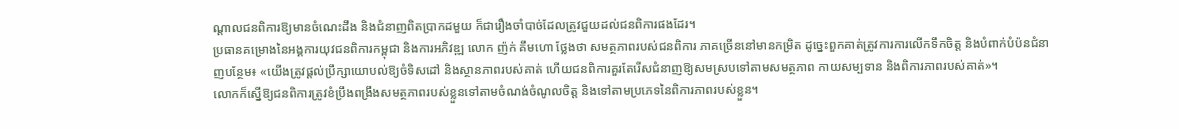ណ្ដាលជនពិការឱ្យមានចំណេះដឹង និងជំនាញពិតប្រាកដមួយ ក៏ជារឿងចាំបាច់ដែលត្រូវជួយដល់ជនពិការផងដែរ។
ប្រធានគម្រោងនៃអង្គការយុវជនពិការកម្ពុជា និងការអភិវឌ្ឍ លោក ញ៉ក់ គឹមហោ ថ្លែងថា សមត្ថភាពរបស់ជនពិការ ភាគច្រើននៅមានកម្រិត ដូច្នេះពួកគាត់ត្រូវការការលើកទឹកចិត្ត និងបំពាក់បំប៉នជំនាញបន្ថែម៖ «យើងត្រូវផ្ដល់ប្រឹក្សាយោបល់ឱ្យចំទិសដៅ និងស្ថានភាពរបស់គាត់ ហើយជនពិការគួរតែរើសជំនាញឱ្យសមស្របទៅតាមសមត្ថភាព កាយសម្បទាន និងពិការភាពរបស់គាត់»។
លោកក៏ស្នើឱ្យជនពិការត្រូវខំប្រឹងពង្រឹងសមត្ថភាពរបស់ខ្លួនទៅតាមចំណង់ចំណូលចិត្ត និងទៅតាមប្រភេទនៃពិការភាពរបស់ខ្លួន។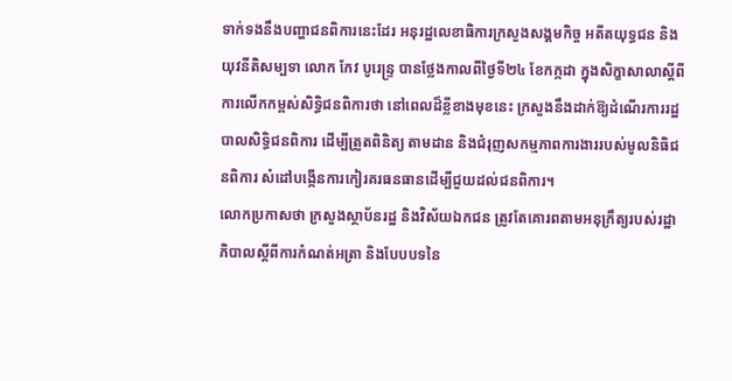ទាក់ទងនឹងបញ្ហាជនពិការនេះដែរ អនុរដ្ឋលេខាធិការក្រសួងសង្គមកិច្ច អតីតយុទ្ធជន និងយុវនីតិសម្បទា លោក កែវ បូរេន្ទ្រ បានថ្លែងកាលពីថ្ងៃទី២៤ ខែកក្កដា ក្នុងសិក្ខាសាលាស្ដីពីការលើកកម្ពស់សិទ្ធិជនពិការថា នៅពេលដ៏ខ្លីខាងមុខនេះ ក្រសួងនឹងដាក់ឱ្យដំណើរការរដ្ឋបាលសិទ្ធិជនពិការ ដើម្បីត្រួតពិនិត្យ តាមដាន និងជំរុញសកម្មភាពការងាររបស់មូលនិធិជនពិការ សំដៅបង្កើនការកៀរគរធនធានដើម្បីជួយដល់ជនពិការ។
លោកប្រកាសថា ក្រសួងស្ថាប័នរដ្ឋ និងវិស័យឯកជន ត្រូវតែគោរពតាមអនុក្រឹត្យរបស់រដ្ឋាភិបាលស្ដីពីការកំណត់អត្រា និងបែបបទនៃ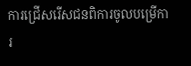ការជ្រើសរើសជនពិការចូលបម្រើការ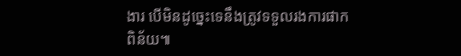ងារ បើមិនដូច្នេះទេនឹងត្រូវទទួលរងការផាកពិន័យ៕